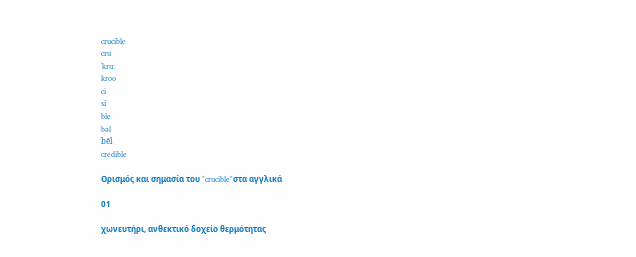crucible
cru
ˈkru:
kroo
ci
si
ble
bəl
bēl
credible

Ορισμός και σημασία του "crucible"στα αγγλικά

01

χωνευτήρι, ανθεκτικό δοχείο θερμότητας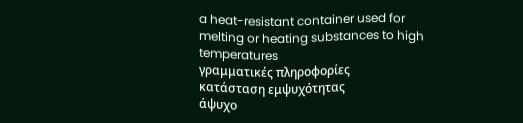a heat-resistant container used for melting or heating substances to high temperatures
γραμματικές πληροφορίες
κατάσταση εμψυχότητας
άψυχο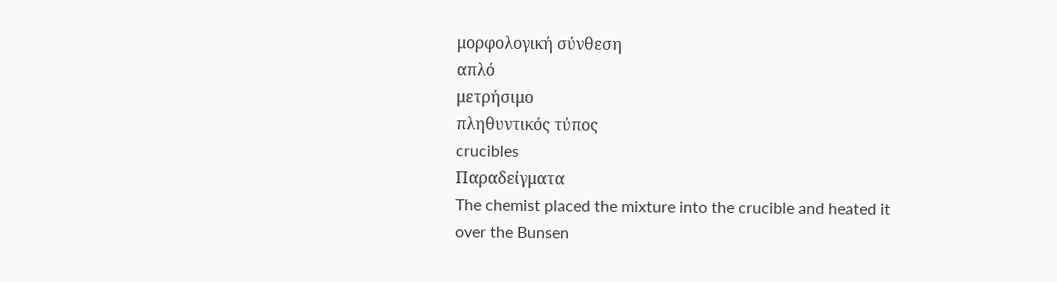μορφολογική σύνθεση
απλό
μετρήσιμο
πληθυντικός τύπος
crucibles
Παραδείγματα
The chemist placed the mixture into the crucible and heated it over the Bunsen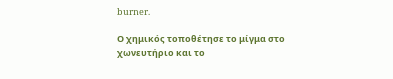burner.

Ο χημικός τοποθέτησε το μίγμα στο χωνευτήριο και το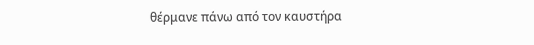θέρμανε πάνω από τον καυστήρα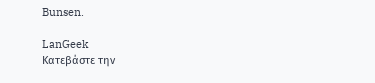Bunsen.

LanGeek
Κατεβάστε την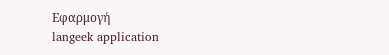Εφαρμογή
langeek application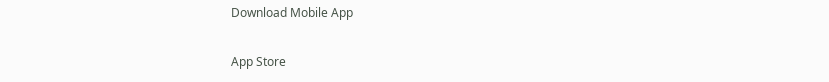Download Mobile App

App Store